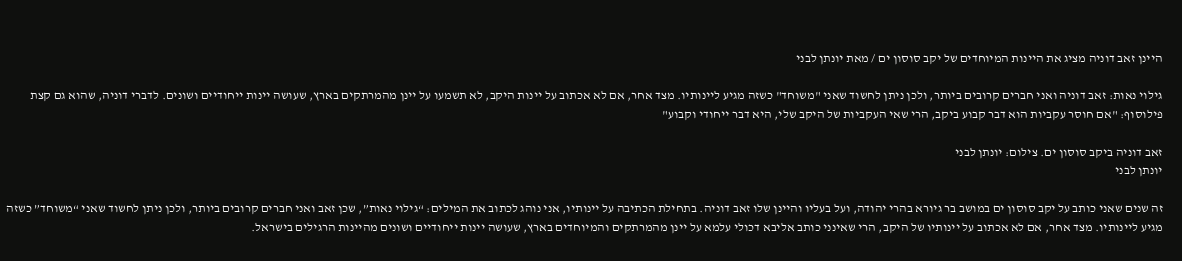היינן זאב דוניה מציג את היינות המיוחדים של יקב סוסון ים / מאת יונתן לבני

גילוי נאות: זאב דוניה ואני חברים קרובים ביותר, ולכן ניתן לחשוד שאני "משוחד" כשזה מגיע ליינותיו. מצד אחר, אם לא אכתוב על יינות היקב, לא תשמעו על יינן מהמרתקים בארץ, שעושה יינות ייחודיים ושונים. לדברי דוניה, שהוא גם קצת פילוסוף: "אם חוסר עקביות הוא דבר קבוע ביקב, הרי שאי העקביות של היקב שלי, היא דבר ייחודי וקבוע"

זאב דוניה ביקב סוסון ים. צילום: יונתן לבני
יונתן לבני

זה שנים שאני כותב על יקב סוסון ים במושב בר גיורא בהרי יהודה, ועל בעליו והיינן שלו זאב דוניה. בתחילת הכתיבה על יינותיו, אני נוהג לכתוב את המילים: “גילוי נאות”, שכן זאב ואני חברים קרובים ביותר, ולכן ניתן לחשוד שאני “משוחד” כשזה מגיע ליינותיו. מצד אחר, אם לא אכתוב על יינותיו של היקב, הרי שאינני כותב אליבא דכולי עלמא על יינן מהמרתקים והמיוחדים בארץ, שעושה יינות ייחודיים ושונים מהיינות הרגילים בישראל.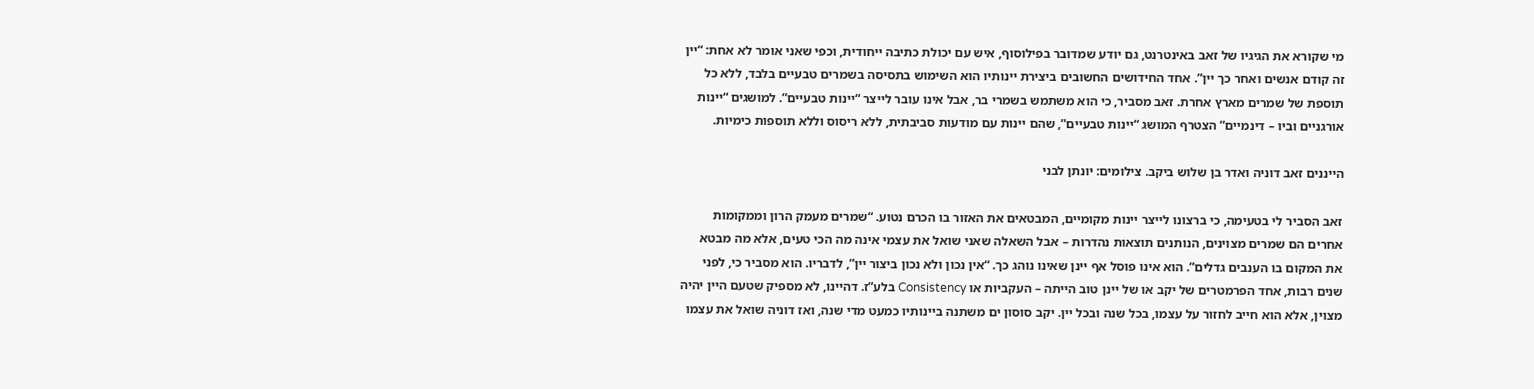מי שקורא את הגיגיו של זאב באינטרנט, גם יודע שמדובר בפילוסוף, איש עם יכולת כתיבה ייחודית, וכפי שאני אומר לא אחת: “יין זה קודם אנשים ואחר כך יין”. אחד החידושים החשובים ביצירת יינותיו הוא השימוש בתסיסה בשמרים טבעיים בלבד, ללא כל תוספת של שמרים מארץ אחרת. זאב מסביר, כי הוא משתמש בשמרי בר, אבל אינו עובר לייצר “יינות טבעיים”. למושגים “יינות אורגניים וביו – דינמיים” הצטרף המושג “יינות טבעיים”, שהם יינות עם מודעות סביבתית, ללא ריסוס וללא תוספות כימיות.

הייננים זאב דוניה ואדר בן שלוש ביקב. צילומים: יונתן לבני

זאב הסביר לי בטעימה, כי ברצונו לייצר יינות מקומיים, המבטאים את האזור בו הכרם נטוע. “שמרים מעמק הרון וממקומות אחרים הם שמרים מצוינים, הנותנים תוצאות נהדרות – אבל השאלה שאני שואל את עצמי אינה מה הכי טעים, אלא מה מבטא את המקום בו הענבים גדלים”. הוא אינו פוסל אף יינן שאינו נוהג כך. “אין נכון ולא נכון ביצור יין”, לדבריו. הוא מסביר כי, לפני שנים רבות, אחד הפרמטרים של יקב או של יינן טוב הייתה – העקביות או Consistency בלע”ז. דהיינו, לא מספיק שטעם היין יהיה מצוין, אלא הוא חייב לחזור על עצמו, בכל שנה ובכל יין. יקב סוסון ים משתנה ביינותיו כמעט מדי שנה, ואז דוניה שואל את עצמו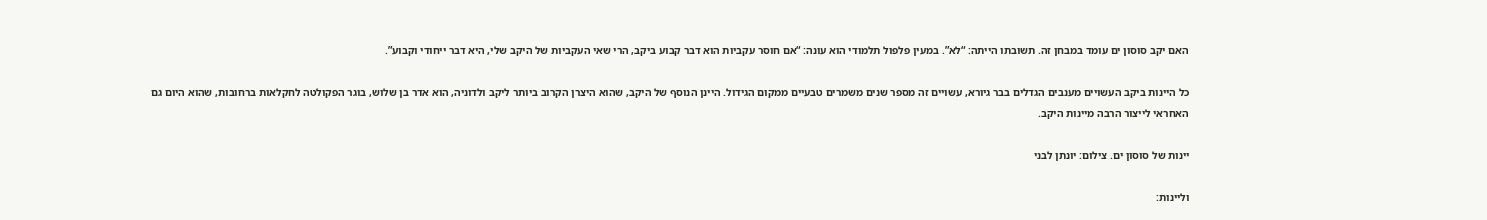האם יקב סוסון ים עומד במבחן זה. תשובתו הייתה: “לא”. במעין פלפול תלמודי הוא עונה: “אם חוסר עקביות הוא דבר קבוע ביקב, הרי שאי העקביות של היקב שלי, היא דבר ייחודי וקבוע”.

כל היינות ביקב העשויים מענבים הגדלים בבר גיורא, עשויים זה מספר שנים משמרים טבעיים ממקום הגידול. היינן הנוסף של היקב, שהוא היצרן הקרוב ביותר ליקב ולדוניה, הוא אדר בן שלוש, בוגר הפקולטה לחקלאות ברחובות, שהוא היום גם האחראי לייצור הרבה מיינות היקב.

יינות של סוסון ים. צילום: יונתן לבני

וליינות: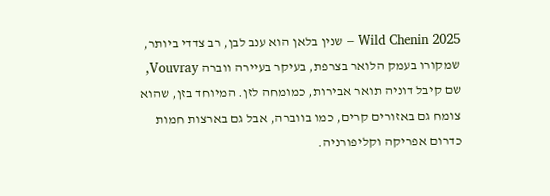Wild Chenin 2025 – שנין בלאן הוא ענב לבן, רב צדדי ביותר, שמקורו בעמק הלואר בצרפת, בעיקר בעיירה ווברה Vouvray, שם קיבל דוניה תואר אבירות, כמומחה לזן. המיוחד בזן, שהוא צומח גם באזורים קרים, כמו בווברה, אבל גם בארצות חמות כדרום אפריקה וקליפורניה.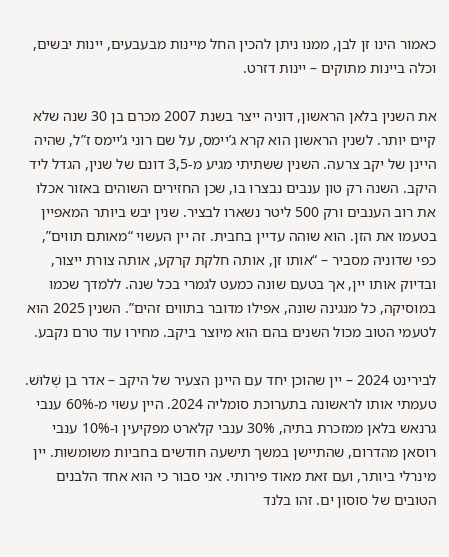כאמור הינו זן לבן, ממנו ניתן להכין החל מיינות מבעבעים, יינות יבשים, וכלה ביינות מתוקים – יינות דזרט.

את השנין בלאן הראשון, דוניה ייצר בשנת 2007 מכרם בן 30 שנה שלא קיים יותר. לשנין הראשון הוא קרא ג’יימס, על שם רוני ג’יימס ז”ל, שהיה היינן של יקב צרעה. השנין ששתיתי מגיע מ-3,5 דונם של שנין, הגדל ליד היקב. השנה רק טון ענבים נבצרו בו, שכן החזירים השוהים באזור אכלו את רוב הענבים ורק 500 ליטר נשארו לבציר. שנין יבש ביותר המאפיין בטעמו את הזן. הוא שוהה עדיין בחבית. זה יין העשוי “מאותם תווים”, כפי שדוניה מסביר – “אותו זן, אותה חלקת קרקע, אותה צורת ייצור, ובדיוק אותו יין, אך בטעם שונה כמעט לגמרי בכל שנה. ללמדך שכמו במוסיקה, כל מנגינה שונה, אפילו מדובר בתווים זהים”. השנין 2025 הוא לטעמי הטוב מכול השנים בהם הוא מיוצר ביקב. מחירו עוד טרם נקבע.

לבירינט 2024 – יין שהוכן יחד עם היינן הצעיר של היקב – אדר בן שְׁלוּשׁ. טעמתי אותו לראשונה בתערוכת סומליה 2024. היין עשוי מ-60% ענבי גרנאש בלאן ממזכרת בתיה, 30% ענבי קלארט מפקיעין ו-10% ענבי רוסאן מהדרום, שהתיישן במשך תישעה חודשים בחביות משומשות. יין מינרלי ביותר, ועם זאת מאוד פירותי. אני סבור כי הוא אחד הלבנים הטובים של סוסון ים. זהו בלנד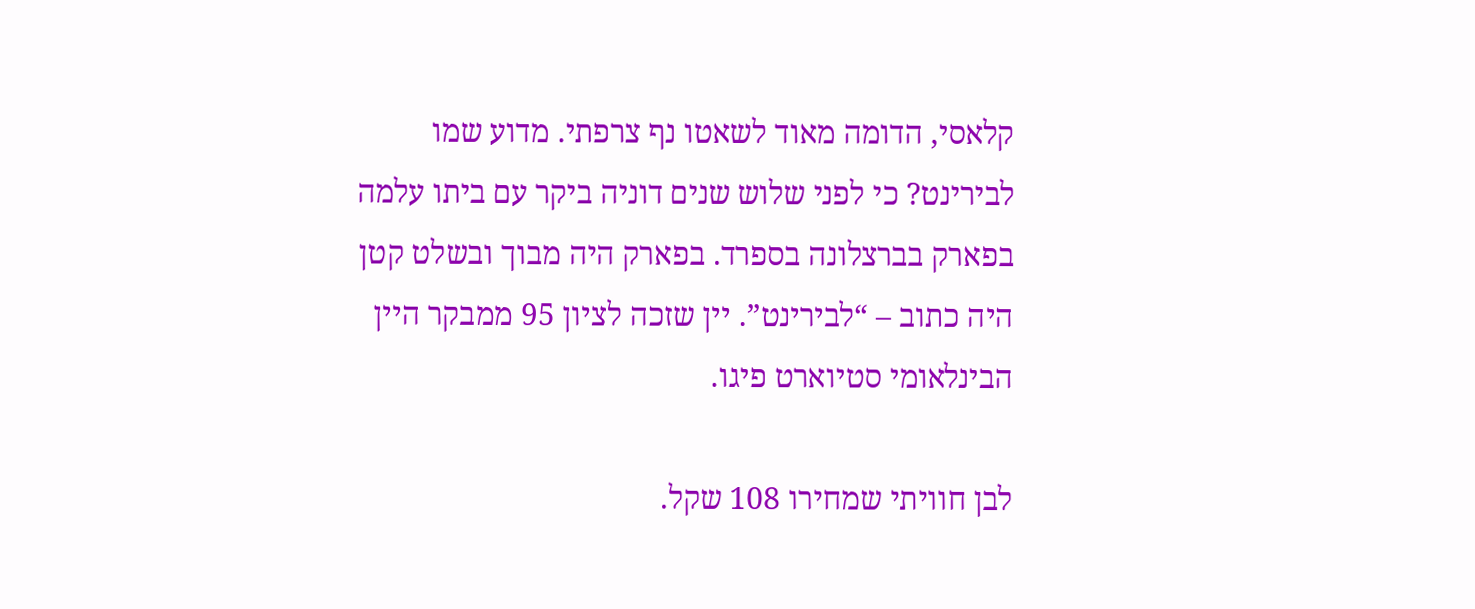קלאסי, הדומה מאוד לשאטו נף צרפתי. מדוע שמו לבירינט? כי לפני שלוש שנים דוניה ביקר עם ביתו עלמה בפארק בברצלונה בספרד. בפארק היה מבוך ובשלט קטן היה כתוב – “לבירינט”. יין שזכה לציון 95 ממבקר היין הבינלאומי סטיוארט פיגו.

לבן חוויתי שמחירו 108 שקל.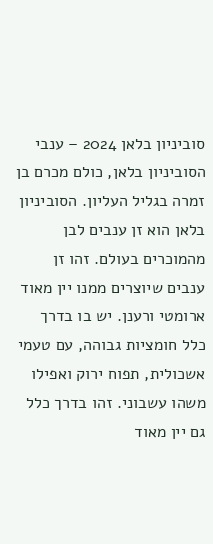סוביניון בלאן 2024 – ענבי הסוביניון בלאן, כולם מכרם בן זמרה בגליל העליון. הסוביניון בלאן הוא זן ענבים לבן מהמוכרים בעולם. זהו זן ענבים שיוצרים ממנו יין מאוד ארומטי ורענן. יש בו בדרך כלל חומציות גבוהה, עם טעמי אשכולית, תפוח ירוק ואפילו משהו עשבוני. זהו בדרך כלל גם יין מאוד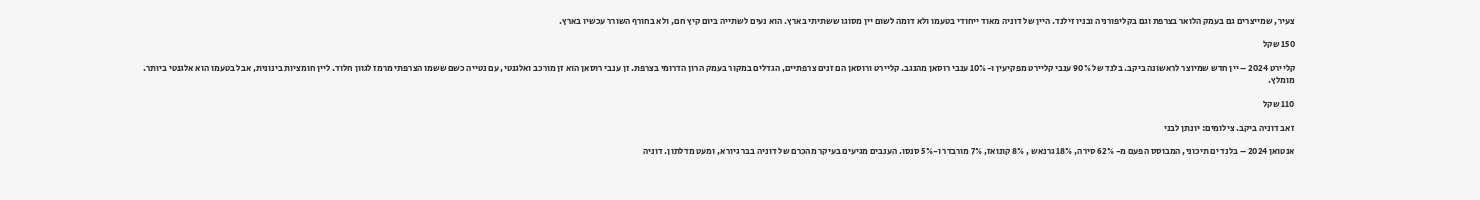צעיר, שמייצרים גם בעמק הלואר בצרפת וגם בקליפורניה ובניו זילנד. היין של דוניה מאוד ייחודי בטעמו ולא דומה לשום יין מסוגו ששתיתי בארץ. הוא נעים לשתייה ביום קיץ חם, ולא בחורף השורר עכשיו בארץ.

150 שקל

קליירט 2024 – יין חדש שמיוצר לראשונה ביקב. בלנד של 90% ענבי קליירט מפקיעין ו-10% ענבי רוסאן מהנגב. קליירט ורוסאן הם זנים צרפתיים, הגדלים במקור בעמק הרון הדרומי בצרפת. זן ענבי רוסאן הוא זן מורכב ואלגנטי, עם נטייה כשם ששמו הצרפתי מרמז לגוון חלוד. ליין חומציות בינונית, אבל בטעמו הוא אלגנטי ביותר. מומלץ.

110 שקל

זאב דוניה ביקב. צילומים: יונתן לבני

אנטואן 2024 – בלנד ים תיכוני, המבוסס הפעם מ- 62% סירה, 18% גרנאש , 8% קונואז, 7% מורבדר ו-5% סנסו. הענבים מגיעים בעיקר מהכרם של דוניה בבר גיורא, ומעט מדלתון. דוניה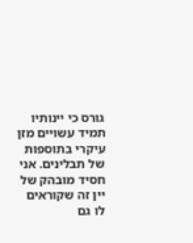גורס כי יינותיו תמיד עשויים מזן עיקרי בתוספות של תבלינים. אני חסיד מובהק של יין זה שקוראים לו גם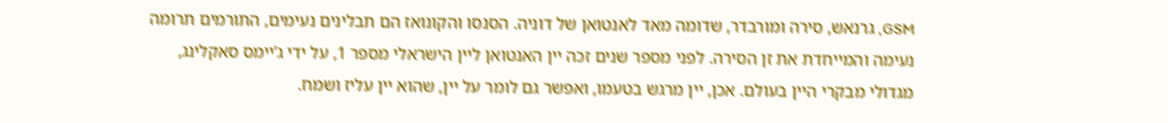GSM, גרנאש, סירה ומורבדר, שדומה מאד לאנטואן של דוניה. הסנסו והקונואז הם תבלינים נעימים, התורמים תרומה נעימה והמייחדת את זן הסירה. לפני מספר שנים זכה יין האנטואן ליין הישראלי מספר 1, על ידי ג’יימס סאקלינג, מגדולי מבקרי היין בעולם. אכן, יין מרגש בטעמו, ואפשר גם לומר על יין, שהוא יין עליז ושמח.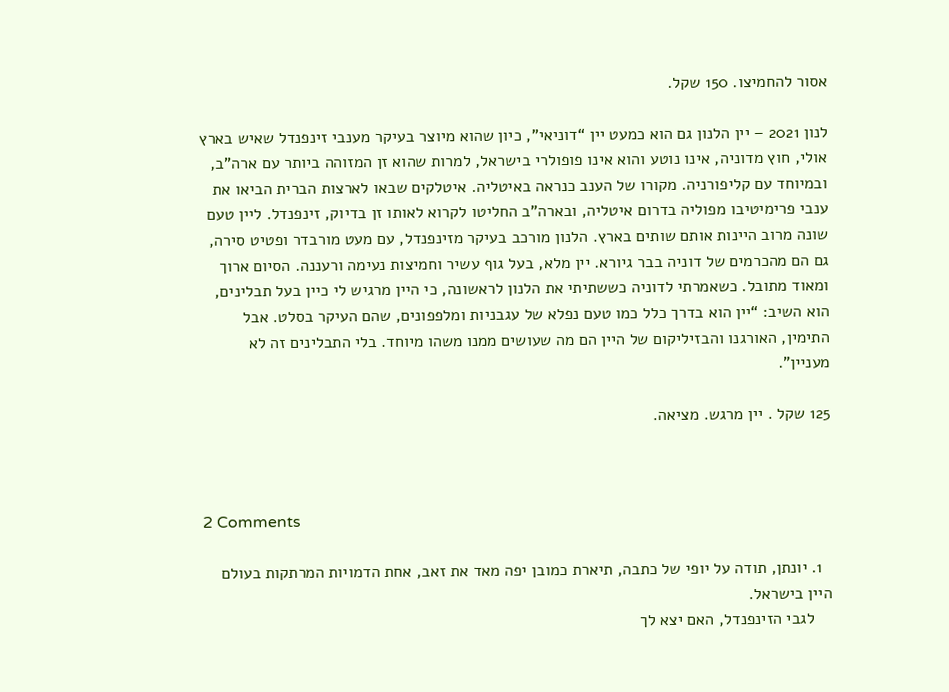אסור להחמיצו. 150 שקל.

לנון 2021 – יין הלנון גם הוא כמעט יין “דוניאי”, כיון שהוא מיוצר בעיקר מענבי זינפנדל שאיש בארץ אולי, חוץ מדוניה, אינו נוטע והוא אינו פופולרי בישראל, למרות שהוא זן המזוהה ביותר עם ארה”ב, ובמיוחד עם קליפורניה. מקורו של הענב כנראה באיטליה. איטלקים שבאו לארצות הברית הביאו את ענבי פרימיטיבו מפוליה בדרום איטליה, ובארה”ב החליטו לקרוא לאותו זן בדיוק, זינפנדל. ליין טעם שונה מרוב היינות אותם שותים בארץ. הלנון מורכב בעיקר מזינפנדל, עם מעט מורבדר ופטיט סירה, גם הם מהכרמים של דוניה בבר גיורא. יין מלא, בעל גוף עשיר וחמיצות נעימה ורעננה. הסיום ארוך ומאוד מתובל. כשאמרתי לדוניה כששתיתי את הלנון לראשונה, כי היין מרגיש לי כיין בעל תבלינים, הוא השיב: “יין הוא בדרך כלל כמו טעם נפלא של עגבניות ומלפפונים, שהם העיקר בסלט. אבל התימין, האורגנו והבזיליקום של היין הם מה שעושים ממנו משהו מיוחד. בלי התבלינים זה לא מעניין”.

125 שקל . יין מרגש. מציאה.



2 Comments

  1. יונתן, תודה על יופי של כתבה, תיארת כמובן יפה מאד את זאב, אחת הדמויות המרתקות בעולם היין בישראל.
    לגבי הזינפנדל, האם יצא לך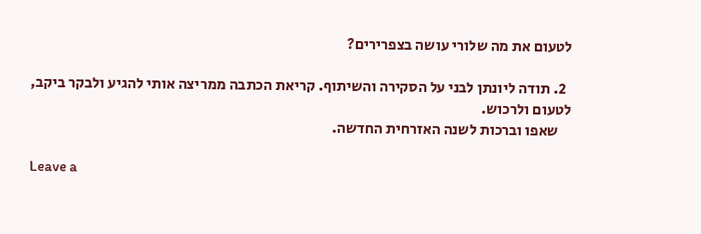לטעום את מה שלורי עושה בצפרירים?

  2. תודה ליונתן לבני על הסקירה והשיתוף. קריאת הכתבה ממריצה אותי להגיע ולבקר ביקב, לטעום ולרכוש.
    שאפו וברכות לשנה האזרחית החדשה.

Leave a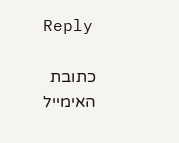Reply

כתובת האימייל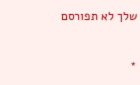שלך לא תפורסם


*